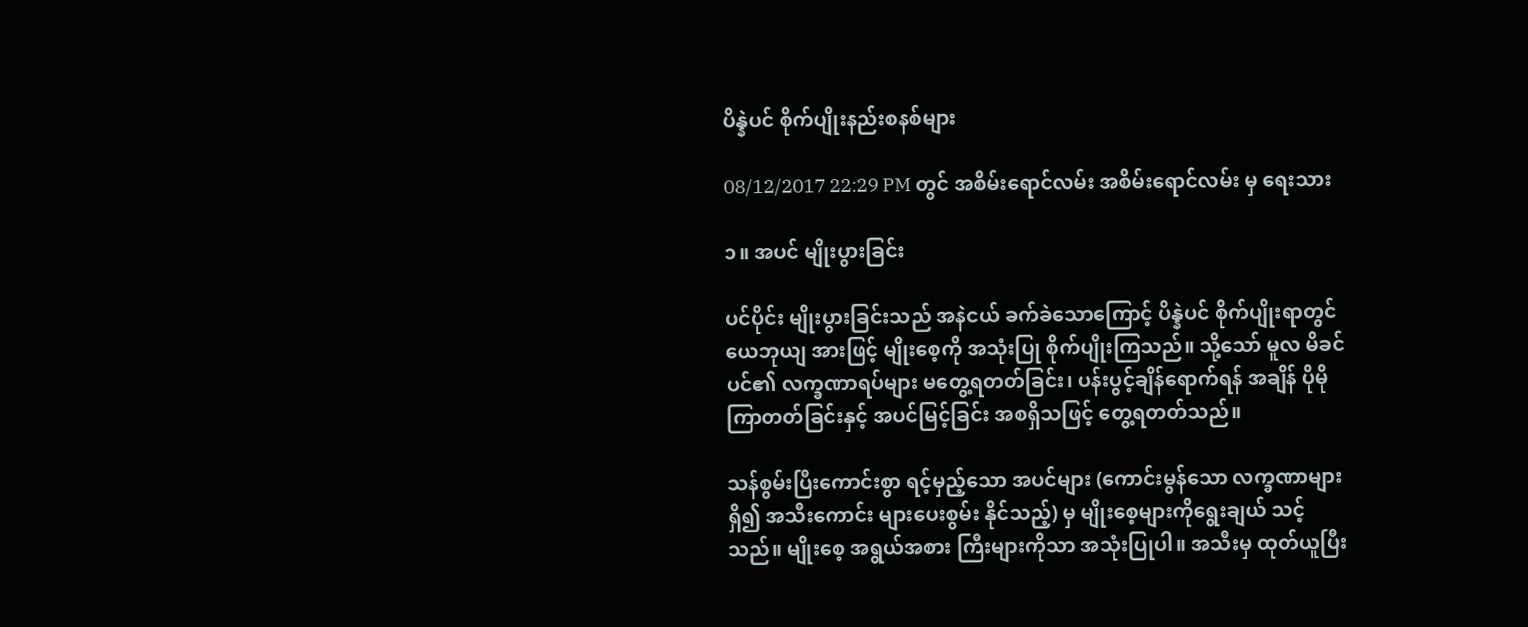ပိန္နဲပင် စိုက်ပျိုးနည်းစနစ်များ

08/12/2017 22:29 PM တွင် အစိမ်းရောင်လမ်း အစိမ်းရောင်လမ်း မှ ရေးသား

၁။ အပင် မျိုးပွားခြင်း

ပင်ပိုင်း မျိုးပွားခြင်းသည် အနဲငယ် ခက်ခဲသောကြောင့် ပိန္နဲပင် စိုက်ပျိုးရာတွင် ယေဘုယျ အားဖြင့် မျိုးစေ့ကို အသုံးပြု စိုက်ပျိုးကြသည်။ သို့သော် မူလ မိခင်ပင်၏ လက္ခဏာရပ်များ မတွေ့ရတတ်ခြင်း၊ ပန်းပွင့်ချိန်ရောက်ရန် အချိန် ပိုမို ကြာတတ်ခြင်းနှင့် အပင်မြင့်ခြင်း အစရှိသဖြင့် တွေ့ရတတ်သည်။

သန်စွမ်းပြီးကောင်းစွာ ရင့်မှည့်သော အပင်များ (ကောင်းမွန်သော လက္ခဏာများ ရှိ၍ အသီးကောင်း များပေးစွမ်း နိုင်သည့်) မှ မျိုးစေ့များကိုရွေးချယ် သင့်သည်။ မျိုးစေ့ အရွယ်အစား ကြီးများကိုသာ အသုံးပြုပါ။ အသီးမှ ထုတ်ယူပြီး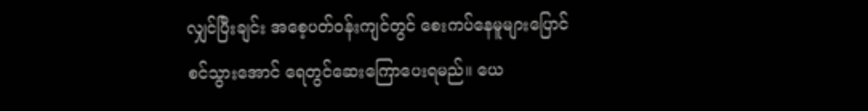လျှင်ပြီးချင်း အစေ့ပတ်ဝန်းကျင်တွင် စေးကပ်နေမူများပြောင်စင်သွားအောင် ရေတွင်ဆေးကြောပေးရမည်။ ယေ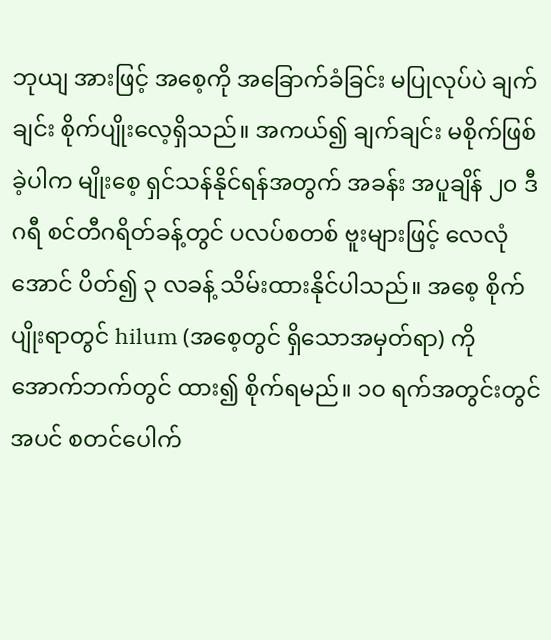ဘုယျ အားဖြင့် အစေ့ကို အခြောက်ခံခြင်း မပြုလုပ်ပဲ ချက်ချင်း စိုက်ပျိုးလေ့ရှိသည်။ အကယ်၍ ချက်ချင်း မစိုက်ဖြစ်ခဲ့ပါက မျိုးစေ့ ရှင်သန်နိုင်ရန်အတွက် အခန်း အပူချိန် ၂၀ ဒီဂရီ စင်တီဂရိတ်ခန့်တွင် ပလပ်စတစ် ဗူးများဖြင့် လေလုံအောင် ပိတ်၍ ၃ လခန့် သိမ်းထားနိုင်ပါသည်။ အစေ့ စိုက်ပျိုးရာတွင် hilum (အစေ့တွင် ရှိသောအမှတ်ရာ) ကိုအောက်ဘက်တွင် ထား၍ စိုက်ရမည်။ ၁၀ ရက်အတွင်းတွင် အပင် စတင်ပေါက်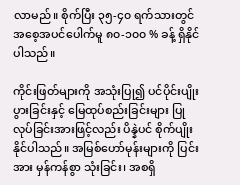လာမည်။ စိုက်ပြီး ၃၅-၄၀ ရက်သားတွင် အစေ့အပင်ပေါက်မူ ၈၀-၁၀၀ % ခန့် ရှိနိုင်ပါသည်။

ကိုင်းဖြတ်များကို အသုံးပြု၍ ပင်ပိုင်းပျိုးပွားခြင်းနှင့် မြေထုပ်စည်းခြင်းများ ပြုလုပ်ခြင်းအားဖြင့်လည်း ပိန္နဲပင် စိုက်ပျိုး နိုင်ပါသည်။ အမြစ်ဟော်မုန်းများကို ပြင်းအား မှန်ကန်စွာ သုံးခြင်း၊ အစရှိ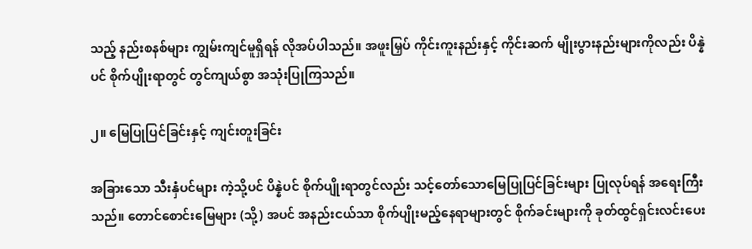သည့် နည်းစနစ်များ ကျွမ်းကျင်မူရှိရန် လိုအပ်ပါသည်။ အဖူးမြှပ် ကိုင်းကူးနည်းနှင့် ကိုင်းဆက် မျိုးပွားနည်းများကိုလည်း ပိန္နဲပင် စိုက်ပျိုးရာတွင် တွင်ကျယ်စွာ အသုံးပြုကြသည်။

၂။ မြေပြုပြင်ခြင်းနှင့် ကျင်းတူးခြင်း

အခြားသော သီးနှံပင်များ ကဲ့သို့ပင် ပိန္နဲပင် စိုက်ပျိုးရာတွင်လည်း သင့်တော်သောမြေပြုပြင်ခြင်းများ ပြုလုပ်ရန် အရေးကြီးသည်။ တောင်စောင်းမြေများ (သို့) အပင် အနည်းငယ်သာ စိုက်ပျိုးမည့်နေရာများတွင် စိုက်ခင်းများကို ခုတ်ထွင်ရှင်းလင်းပေး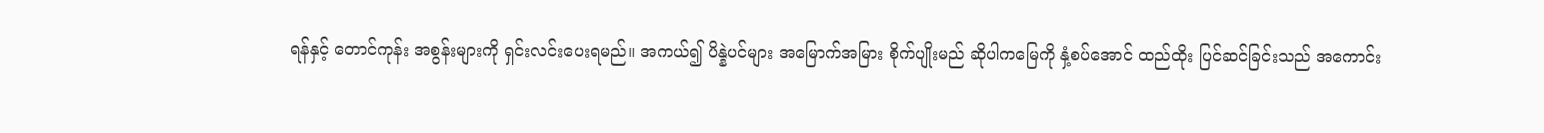ရန်နှင့် တောင်ကုန်း အစွန်းများကို ရှင်းလင်းပေးရမည်။ အကယ်၍ ပိန္နဲပင်များ အမြောက်အမြား စိုက်ပျိုးမည် ဆိုပါကမြေကို နှံ့စပ်အောင် ထည်ထိုး ပြင်ဆင်ခြင်းသည် အကောင်း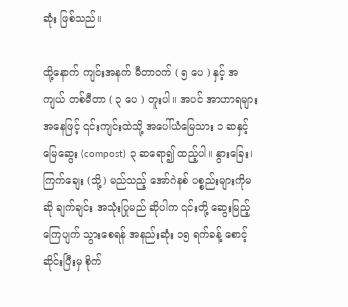ဆုံး ဖြစ်သည်။

ထို့နောက် ကျင်းအနက် မီတာဝက် ( ၅ ပေ ) နှင့် အကျယ် တစ်မီတာ ( ၃ ပေ ) တူးပါ။ အပင် အာဟာရများ အနေဖြင့် ၎င်းကျင်းထဲသို့ အပေါ်ယံမြေသား ၁ ဆနှင့် မြေဆွေး (compost) ၃ ဆရော၍ ထည့်ပါ။ နွားခြေး၊ ကြက်ချေး (သို့) မည်သည့် အော်ဂဲနစ် ပစ္စည်းများကိုမဆို ချက်ချင်း အသုံးပြုမည် ဆိုပါက ၎င်းတို့ ဆွေးမြည့် ကြေပျက် သွားစေရန် အနည်းဆုံး ၁၅ ရက်ခန့် စောင့်ဆိုင်းပြီးမှ စိုက်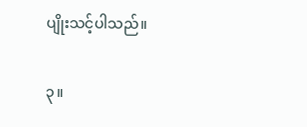ပျိုးသင့်ပါသည်။

၃။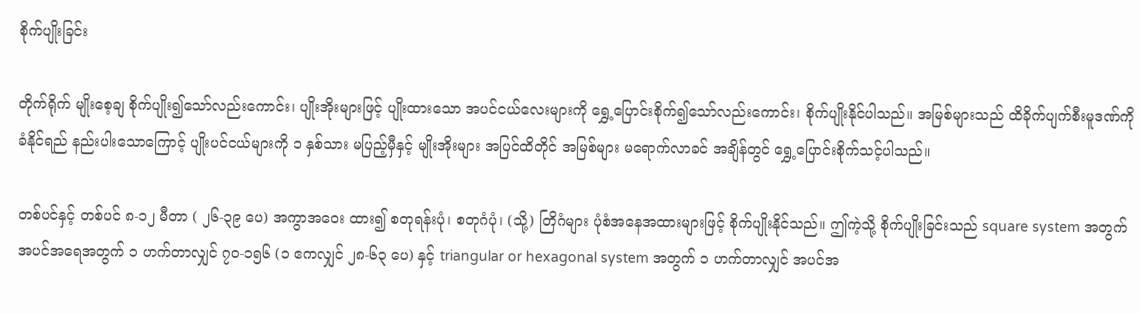စိုက်ပျိုးခြင်း

တိုက်ရိုက် မျိုးစေ့ချ စိုက်ပျိုး၍သော်လည်းကောင်း၊ ပျိုးအိုးများဖြင့် ပျိုးထားသော အပင်ငယ်လေးများကို ရွှေ့ပြောင်းစိုက်၍သော်လည်းကောင်း၊ စိုက်ပျိုးနိုင်ပါသည်။ အမြစ်များသည် ထိခိုက်ပျက်စီးမူဒဏ်ကို ခံနိုင်ရည် နည်းပါးသောကြောင့် ပျိုးပင်ငယ်များကို ၁ နှစ်သား မပြည့်မှီနှင့် မျိုးအိုးများ အပြင်ထိတိုင် အမြစ်များ မရောက်လာခင် အချိန်တွင် ရွှေ့ပြောင်းစိုက်သင့်ပါသည်။

တစ်ပင်နှင့် တစ်ပင် ၈-၁၂ မီတာ ( ၂၆-၃၉ ပေ) အကွာအဝေး ထား၍ စတုရန်းပုံ၊ စတုဂံပုံ၊ (သို့) တြိဂံများ ပုံစံအနေအထားများဖြင့် စိုက်ပျိုးနိုင်သည်။ ဤကဲ့သို့ စိုက်ပျိုးခြင်းသည် square system အတွက် အပင်အရေအတွက် ၁ ဟက်တာလျှင် ၇၀-၁၅၆ (၁ ဧကလျှင် ၂၈-၆၃ ပေ) နှင့် triangular or hexagonal system အတွက် ၁ ဟက်တာလျှင် အပင်အ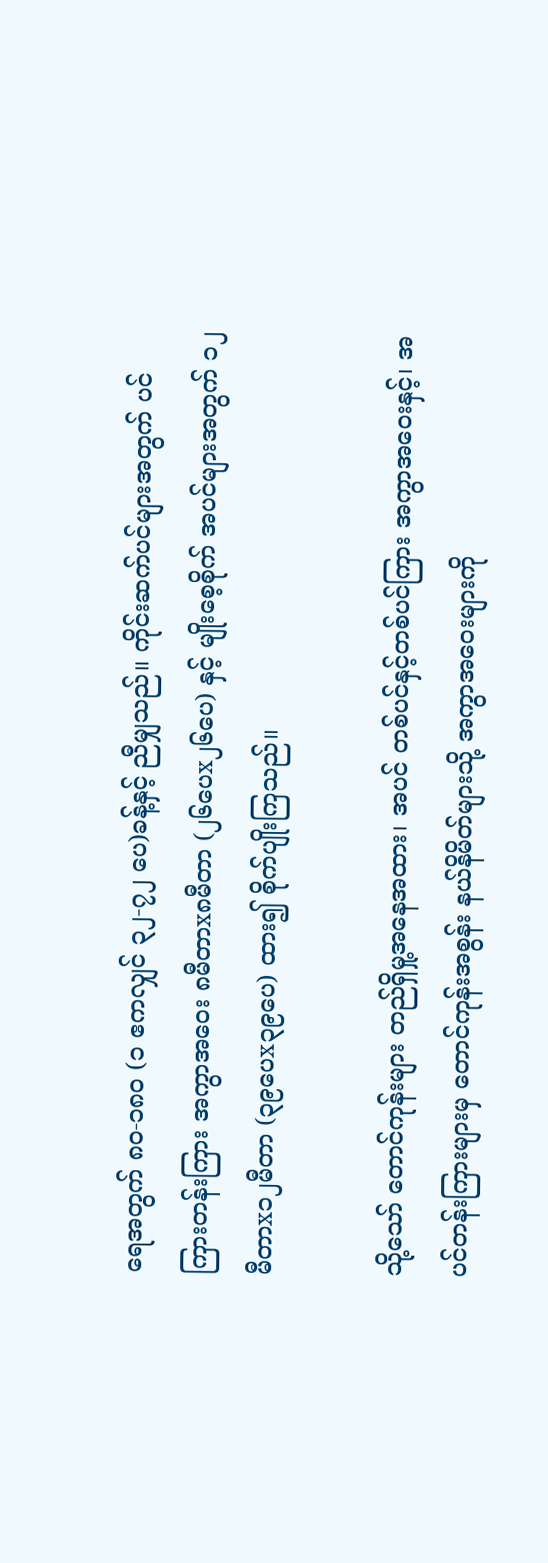ရေအတွက် ၈၀-၁၈၀ (၁ ဧကလျှင် ၃၂-၇၂ ပေ)ခန့်နှင့် ညီမျှသည်။ ကိုင်းဆက်ပင်များအတွက် ပင်ကြားတန်းကြား အကွာအဝေး ၈မီတာx၈မီတာ (၂၆ပေx၂၆ပေ) နှင့် မျိုးစေ့စိုက် အပင်များအတွက် ၁၂မီတာx၁၂မီတာ (၃၉ပေx၃၉ပေ) ထား၍ စိုက်ပျိုးကြသည်။

သို့သော် တောင်ကုန်းများ တည်ရှိမှု့အနေအထား၊ အပင် တစ်ပင်နှင့်တစ်ပင်ကြား အကွာအဝေးနှင့်၊ အပင်တန်းကြားများမှ တောင်ကုန်းအစွန်း နယ်နိမိတ်များသို့ အကွာအဝေးများကို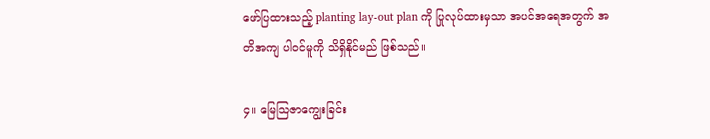ဖော်ပြထားသည့် planting lay-out plan ကို ပြုလုပ်ထားမှသာ အပင်အရေအတွက် အတိအကျ ပါဝင်မူကို သိရှိနိုင်မည် ဖြစ်သည်။

၄။ မြေသြဇာကျွေးခြင်း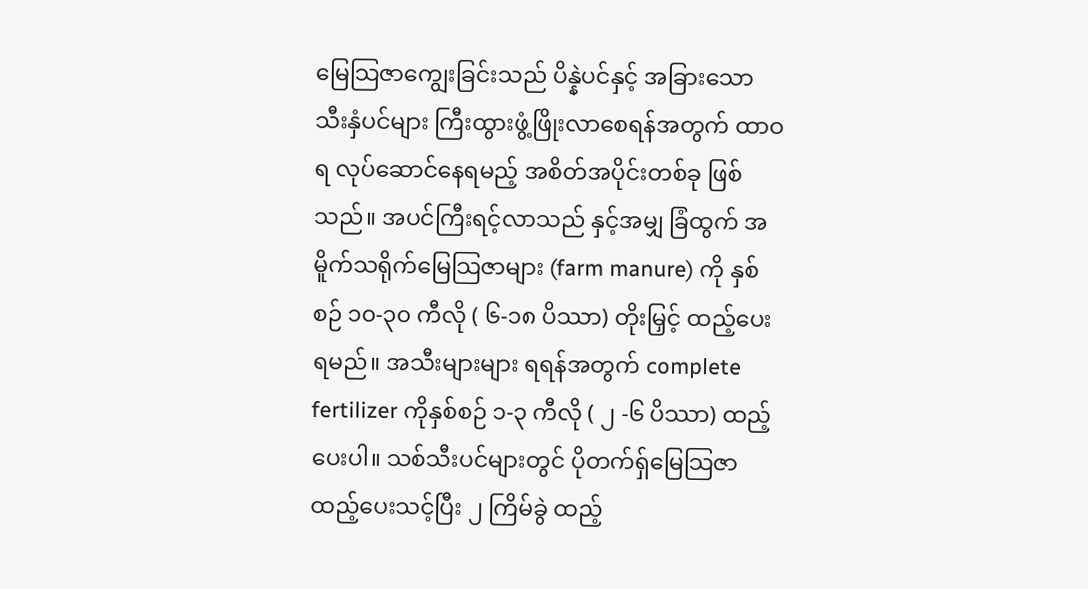မြေသြဇာကျွေးခြင်းသည် ပိန္နဲပင်နှင့် အခြားသော သီးနှံပင်များ ကြီးထွားဖွံ့ဖြိုးလာစေရန်အတွက် ထာဝရ လုပ်ဆောင်နေရမည့် အစိတ်အပိုင်းတစ်ခု ဖြစ်သည်။ အပင်ကြီးရင့်လာသည် နှင့်အမျှ ခြံထွက် အမိူက်သရိုက်မြေသြဇာများ (farm manure) ကို နှစ်စဉ် ၁၀-၃၀ ကီလို ( ၆-၁၈ ပိဿာ) တိုးမြှင့် ထည့်ပေးရမည်။ အသီးများများ ရရန်အတွက် complete fertilizer ကိုနှစ်စဉ် ၁-၃ ကီလို ( ၂ -၆ ပိဿာ) ထည့်ပေးပါ။ သစ်သီးပင်များတွင် ပိုတက်ရှ်မြေသြဇာ ထည့်ပေးသင့်ပြီး ၂ ကြိမ်ခွဲ ထည့်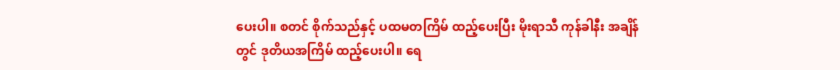ပေးပါ။ စတင် စိုက်သည်နှင့် ပထမတကြိမ် ထည့်ပေးပြီး မိုးရာသီ ကုန်ခါနီး အချိန်တွင် ဒုတိယအကြိမ် ထည့်ပေးပါ။ ရေ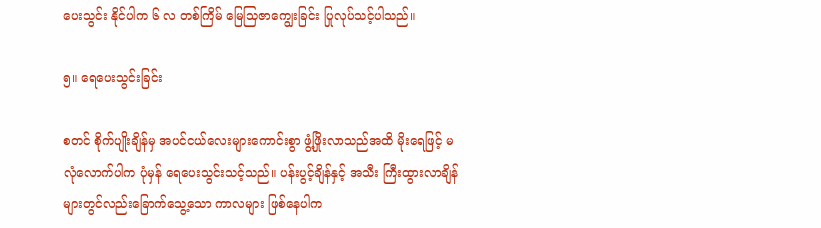ပေးသွင်း နိုင်ပါက ၆ လ တစ်ကြိမ် မြေသြဇာကျွေးခြင်း ပြုလုပ်သင့်ပါသည်။

၅။ ရေပေးသွင်းခြင်း

စတင် စိုက်ပျိုးချိန်မှ အပင်ငယ်လေးများကောင်းစွာ ဖွံ့ဖြိုးလာသည်အထိ မိုးရေဖြင့် မလုံလောက်ပါက ပုံမှန် ရေပေးသွင်းသင့်သည်။ ပန်းပွင့်ချိန်နှင့် အသီး ကြီးထွားလာချိန် များတွင်လည်းခြောက်သွေ့သော ကာလများ ဖြစ်နေပါက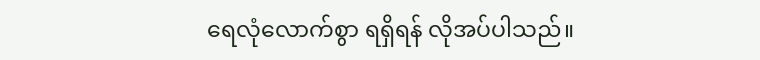ရေလုံလောက်စွာ ရရှိရန် လိုအပ်ပါသည်။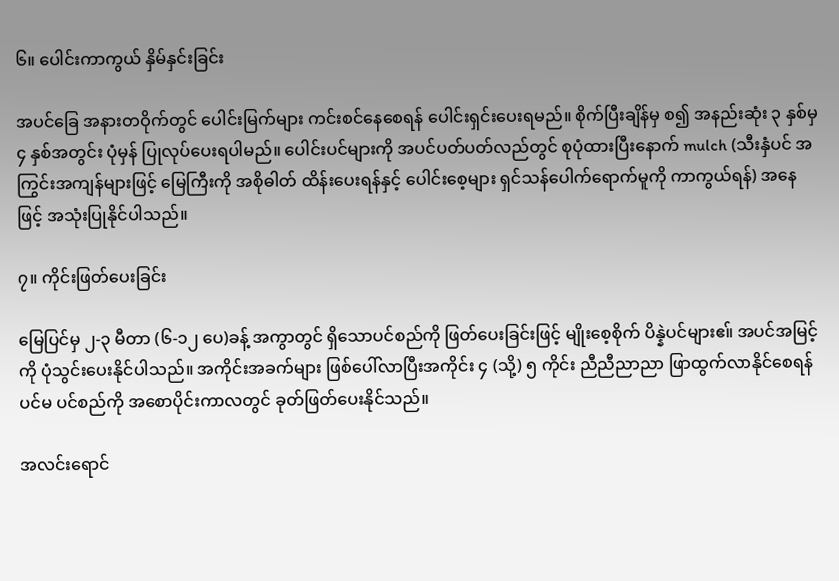၆။ ပေါင်းကာကွယ် နှိမ်နှင်းခြင်း

အပင်ခြေ အနားတဝိုက်တွင် ပေါင်းမြက်များ ကင်းစင်နေစေရန် ပေါင်းရှင်းပေးရမည်။ စိုက်ပြီးချိန်မှ စ၍ အနည်းဆုံး ၃ နှစ်မှ ၄ နှစ်အတွင်း ပုံမှန် ပြုလုပ်ပေးရပါမည်။ ပေါင်းပင်များကို အပင်ပတ်ပတ်လည်တွင် စုပုံထားပြီးနောက် mulch (သီးနှံပင် အကြွင်းအကျန်များဖြင့် မြေကြီးကို အစိုဓါတ် ထိန်းပေးရန်နှင့် ပေါင်းစေ့များ ရှင်သန်ပေါက်ရောက်မူကို ကာကွယ်ရန်) အနေဖြင့် အသုံးပြုနိုင်ပါသည်။

၇။ ကိုင်းဖြတ်ပေးခြင်း

မြေပြင်မှ ၂-၃ မီတာ (၆-၁၂ ပေ)ခန့် အကွာတွင် ရှိသောပင်စည်ကို ဖြတ်ပေးခြင်းဖြင့် မျိုးစေ့စိုက် ပိန္နဲပင်များဧ။် အပင်အမြင့်ကို ပုံသွင်းပေးနိုင်ပါသည်။ အကိုင်းအခက်များ ဖြစ်ပေါ်လာပြီးအကိုင်း ၄ (သို့) ၅ ကိုင်း ညီညီညာညာ ဖြာထွက်လာနိုင်စေရန် ပင်မ ပင်စည်ကို အစောပိုင်းကာလတွင် ခုတ်ဖြတ်ပေးနိုင်သည်။

အလင်းရောင်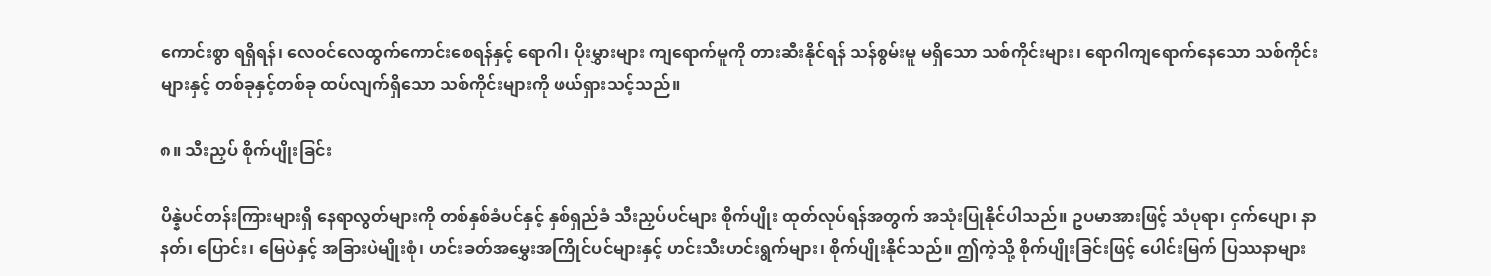ကောင်းစွာ ရရှိရန်၊ လေဝင်လေထွက်ကောင်းစေရန်နှင့် ရောဂါ၊ ပိုးမွှားများ ကျရောက်မူကို တားဆီးနိုင်ရန် သန်စွမ်းမူ မရှိသော သစ်ကိုင်းများ၊ ရောဂါကျရောက်နေသော သစ်ကိုင်းများနှင့် တစ်ခုနှင့်တစ်ခု ထပ်လျက်ရှိသော သစ်ကိုင်းများကို ဖယ်ရှားသင့်သည်။

၈။ သီးညှပ် စိုက်ပျိုးခြင်း

ပိန္နဲပင်တန်းကြားများရှိ နေရာလွတ်များကို တစ်နှစ်ခံပင်နှင့် နှစ်ရှည်ခံ သီးညှပ်ပင်များ စိုက်ပျိုး ထုတ်လုပ်ရန်အတွက် အသုံးပြုနိုင်ပါသည်။ ဥပမာအားဖြင့် သံပုရာ၊ ငှက်ပျော၊ နာနတ်၊ ပြောင်း၊ မြေပဲနှင့် အခြားပဲမျိုးစုံ၊ ဟင်းခတ်အမွှေးအကြိုင်ပင်များနှင့် ဟင်းသီးဟင်းရွက်များ၊ စိုက်ပျိုးနိုင်သည်။ ဤကဲ့သို့ စိုက်ပျိုးခြင်းဖြင့် ပေါင်းမြက် ပြဿနာများ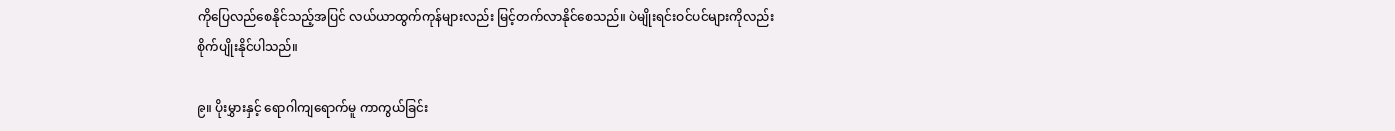ကိုပြေလည်စေနိုင်သည့်အပြင် လယ်ယာထွက်ကုန်များလည်း မြင့်တက်လာနိုင်စေသည်။ ပဲမျိုးရင်းဝင်ပင်များကိုလည်း စိုက်ပျိုးနိုင်ပါသည်။

၉။ ပိုးမွှားနှင့် ရောဂါကျရောက်မူ ကာကွယ်ခြင်း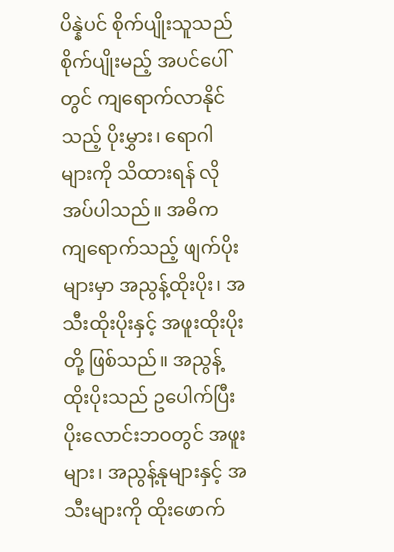ပိန္နဲပင် စိုက်ပျိုးသူသည် စိုက်ပျိုးမည့် အပင်ပေါ်တွင် ကျရောက်လာနိုင်သည့် ပိုးမွှား၊ ရောဂါများကို သိထားရန် လိုအပ်ပါသည်။ အဓိက ကျရောက်သည့် ဖျက်ပိုးများမှာ အညွန့်ထိုးပိုး၊ အသီးထိုးပိုးနှင့် အဖူးထိုးပိုးတို့ ဖြစ်သည်။ အညွန့်ထိုးပိုးသည် ဥပေါက်ပြီး ပိုးလောင်းဘဝတွင် အဖူးများ၊ အညွန့်နုများနှင့် အသီးများကို ထိုးဖောက်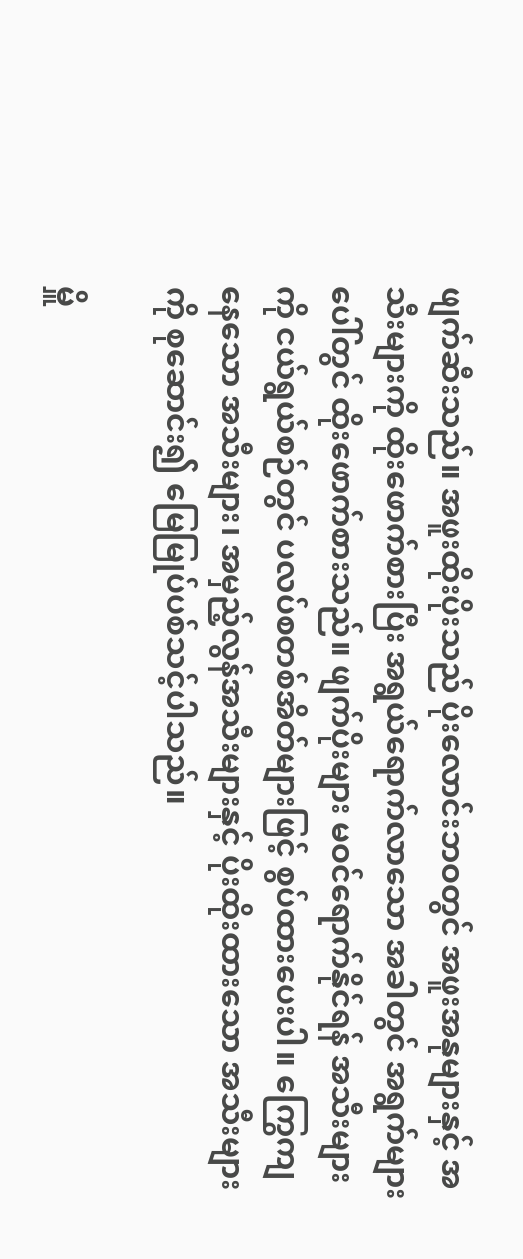ဖျက်ဆီးသည်။ အဖူးထိုးပိုးသည် ပိုးလောင်းဘဝတွင် အဖူးအနုများနှင့် အသီးများကို ထိုးဖောက်စားပြီး အရွယ်ရောက်လာသော အခါတွင် အရွက်များပေါ်တွင် ထိုးဖောက်စားသည်။ ဖျက်ပိုးများ မဝင်ရောက်နိုင်ရန် အသီးများကို ငယ်ရွယ်စဉ်တွင် ပလပ်စတစ်အိတ်များဖြင့် စွပ်ထားပေးပါ။ ကြွေကျနေသော အသီးများ၊ အမှည့်လွန်အသီးများနှင့် ပိုးထိုးထားသော အသီးများကို စုဆောင်း၍ မြေမြုပ်ပစ်သင့်ပါသည်။

မှိူ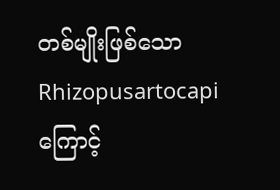တစ်မျိုးဖြစ်သော Rhizopusartocapi ကြောင့်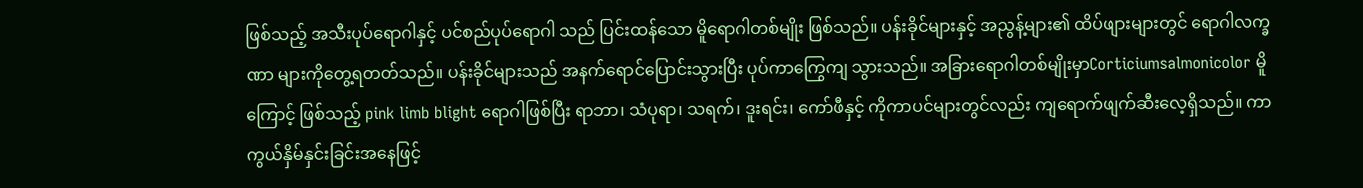ဖြစ်သည့် အသီးပုပ်ရောဂါနှင့် ပင်စည်ပုပ်ရောဂါ သည် ပြင်းထန်သော မိူရောဂါတစ်မျိုး ဖြစ်သည်။ ပန်းခိုင်များနှင့် အညွန့်များ၏ ထိပ်ဖျားများတွင် ရောဂါလက္ခဏာ များကိုတွေ့ရတတ်သည်။ ပန်းခိုင်များသည် အနက်ရောင်ပြောင်းသွားပြီး ပုပ်ကာကြွေကျ သွားသည်။ အခြားရောဂါတစ်မျိုးမှာCorticiumsalmonicolor မိူကြောင့် ဖြစ်သည့် pink limb blight ရောဂါဖြစ်ပြီး ရာဘာ၊ သံပုရာ၊ သရက်၊ ဒူးရင်း၊ ကော်ဖီနှင့် ကိုကာပင်များတွင်လည်း ကျရောက်ဖျက်ဆီးလေ့ရှိသည်။ ကာကွယ်နှိမ်နှင်းခြင်းအနေဖြင့်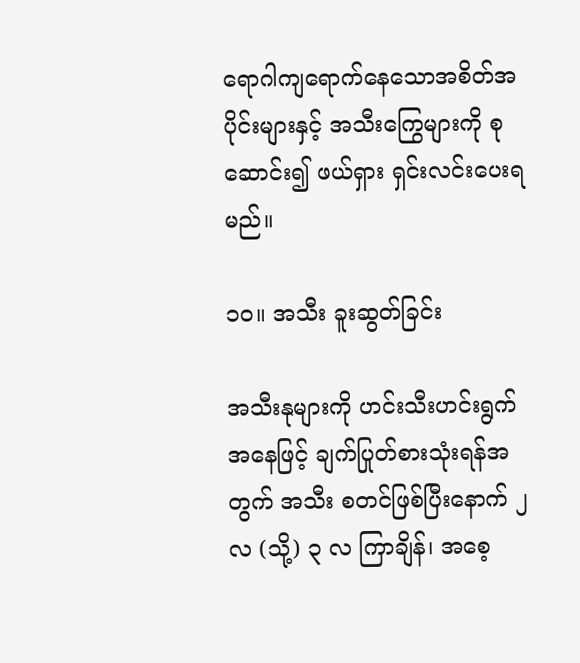ရောဂါကျရောက်နေသောအစိတ်အပိုင်းများနှင့် အသီးကြွေများကို စုဆောင်း၍ ဖယ်ရှား ရှင်းလင်းပေးရမည်။

၁၀။ အသီး ခူးဆွတ်ခြင်း

အသီးနုများကို ဟင်းသီးဟင်းရွက်အနေဖြင့် ချက်ပြုတ်စားသုံးရန်အတွက် အသီး စတင်ဖြစ်ပြီးနောက် ၂ လ (သို့) ၃ လ ကြာချိန်၊ အစေ့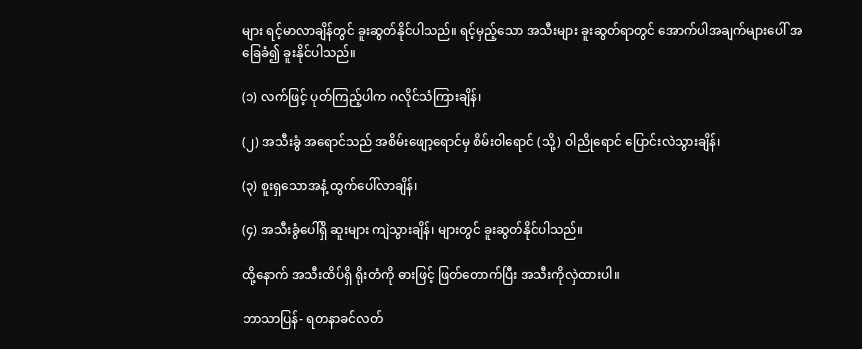များ ရင့်မာလာချိန်တွင် ခူးဆွတ်နိုင်ပါသည်။ ရင့်မှည့်သော အသီးများ ခူးဆွတ်ရာတွင် အောက်ပါအချက်များပေါ် အခြေခံ၍ ခူးနိုင်ပါသည်။

(၁) လက်ဖြင့် ပုတ်ကြည့်ပါက ဂလိုင်သံကြားချိန်၊

(၂) အသီးခွံ အရောင်သည် အစိမ်းဖျော့ရောင်မှ စိမ်းဝါရောင် (သို့) ဝါညိုရောင် ပြောင်းလဲသွားချိန်၊

(၃) စူးရှသောအနံ့ ထွက်ပေါ်လာချိန်၊

(၄) အသီးခွံပေါ်ရှိ ဆူးများ ကျဲသွားချိန်၊ များတွင် ခူးဆွတ်နိုင်ပါသည်။

ထို့နောက် အသီးထိပ်ရှိ ရိုးတံကို ဓားဖြင့် ဖြတ်တောက်ပြီး အသီးကိုလှဲထားပါ။

ဘာသာပြန်- ရတနာခင်လတ်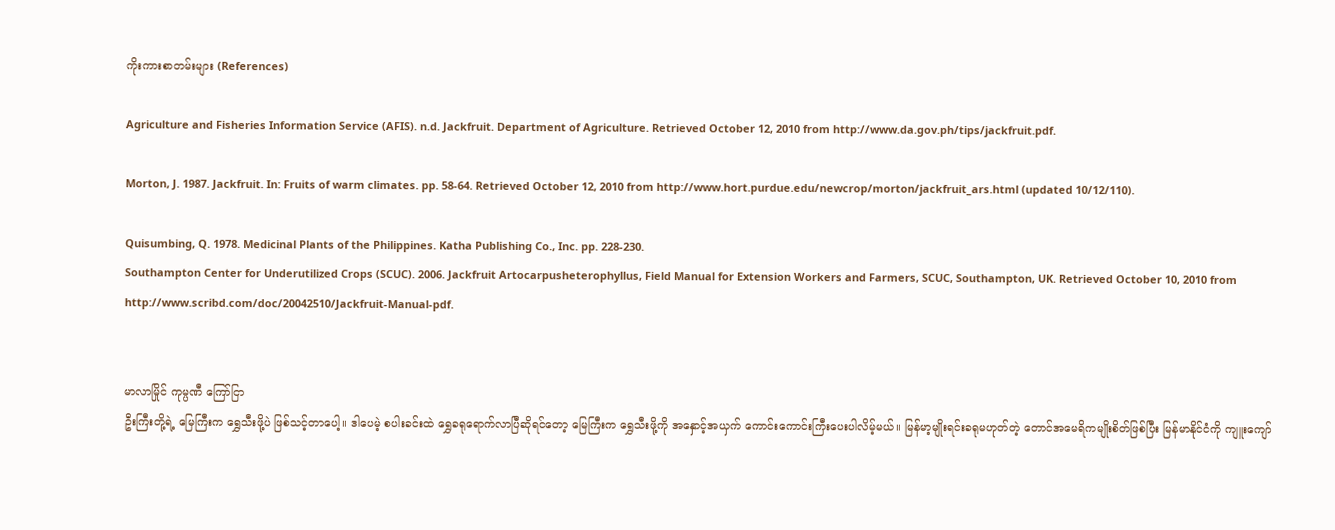ကိုးကားစာတမ်းများ (References)

Agriculture and Fisheries Information Service (AFIS). n.d. Jackfruit. Department of Agriculture. Retrieved October 12, 2010 from http://www.da.gov.ph/tips/jackfruit.pdf.

Morton, J. 1987. Jackfruit. In: Fruits of warm climates. pp. 58-64. Retrieved October 12, 2010 from http://www.hort.purdue.edu/newcrop/morton/jackfruit_ars.html (updated 10/12/110).

Quisumbing, Q. 1978. Medicinal Plants of the Philippines. Katha Publishing Co., Inc. pp. 228-230.
Southampton Center for Underutilized Crops (SCUC). 2006. Jackfruit Artocarpusheterophyllus, Field Manual for Extension Workers and Farmers, SCUC, Southampton, UK. Retrieved October 10, 2010 from http://www.scribd.com/doc/20042510/Jackfruit-Manual-pdf.


မာလာမြိုင် ကုမ္ပဏီ ကြော်ငြာ
ဦးကြီးတို့ရဲ့ မြေကြီးက ရွှေသီးဖို့ပဲ ဖြစ်သင့်တာပေါ့။ ဒါပေမဲ့ စပါးခင်းထဲ ရွှေခရုရောက်လာပြီဆိုရင်တော့ မြေကြီးက ရွှေသီးဖို့ကို အနှောင့်အယှက် ကောင်းကောင်းကြီးပေးပါလိမ့်မယ်။ မြန်မာ့မျိုးရင်းခရုမဟုတ်တဲ့ တောင်အမေရိကမျိုးစိတ်ဖြစ်ပြီး မြန်မာနိုင်ငံကို ကျူးကျော်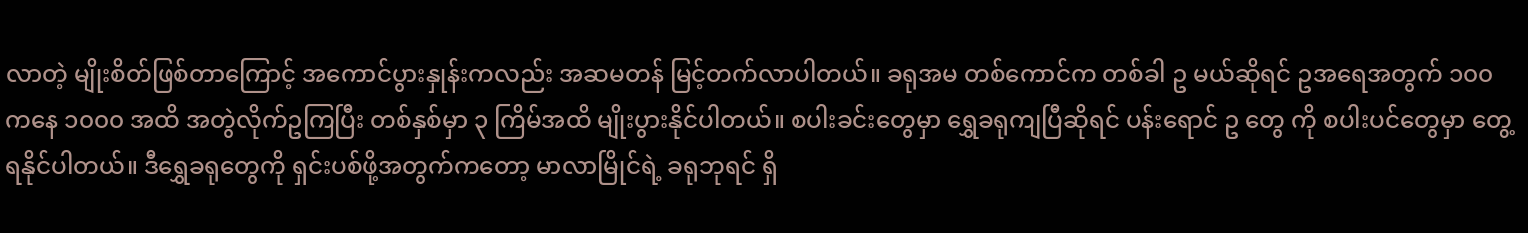လာတဲ့ မျိုးစိတ်ဖြစ်တာကြောင့် အကောင်ပွားနှုန်းကလည်း အဆမတန် မြင့်တက်လာပါတယ်။ ခရုအမ တစ်ကောင်က တစ်ခါ ဥ မယ်ဆိုရင် ဥအရေအတွက် ၁၀၀ ကနေ ၁၀၀၀ အထိ အတွဲလိုက်ဥကြပြီး တစ်နှစ်မှာ ၃ ကြိမ်အထိ မျိုးပွားနိုင်ပါတယ်။ စပါးခင်းတွေမှာ ရွှေခရုကျပြီဆိုရင် ပန်းရောင် ဥ တွေ ကို စပါးပင်တွေမှာ တွေ့ရနိုင်ပါတယ်။ ဒီရွှေခရုတွေကို ရှင်းပစ်ဖို့အတွက်ကတော့ မာလာမြိုင်ရဲ့ ခရုဘုရင် ရှိ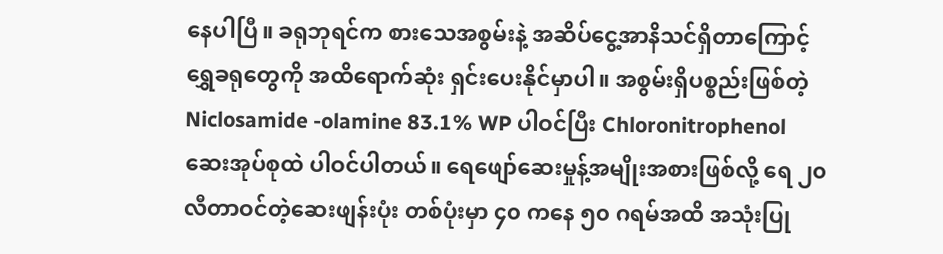နေပါပြီ။ ခရုဘုရင်က စားသေအစွမ်းနဲ့ အဆိပ်ငွေ့အာနိသင်ရှိတာကြောင့် ရွှေခရုတွေကို အထိရောက်ဆုံး ရှင်းပေးနိုင်မှာပါ။ အစွမ်းရှိပစ္စည်းဖြစ်တဲ့ Niclosamide -olamine 83.1% WP ပါဝင်ပြီး Chloronitrophenol ဆေးအုပ်စုထဲ ပါဝင်ပါတယ်။ ရေဖျော်ဆေးမှုန့်အမျိုးအစားဖြစ်လို့ ရေ ၂၀ လီတာဝင်တဲ့ဆေးဖျန်းပုံး တစ်ပုံးမှာ ၄၀ ကနေ ၅၀ ဂရမ်အထိ အသုံးပြု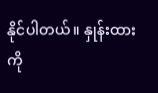နိုင်ပါတယ်။ နှုန်းထားကို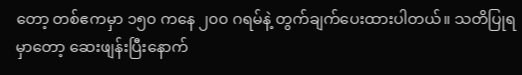တော့ တစ်ဧကမှာ ၁၅၀ ကနေ ၂၀၀ ဂရမ်နဲ့ တွက်ချက်ပေးထားပါတယ်။ သတိပြုရမှာတော့ ဆေးဖျန်းပြီးနောက်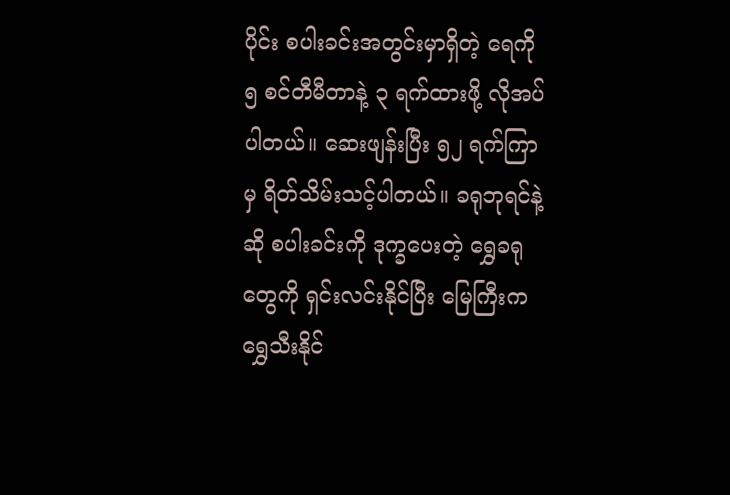ပိုင်း စပါးခင်းအတွင်းမှာရှိတဲ့ ရေကို ၅ စင်တီမီတာနဲ့ ၃ ရက်ထားဖို့ လိုအပ်ပါတယ်။ ဆေးဖျန်းပြီး ၅၂ ရက်ကြာမှ ရိတ်သိမ်းသင့်ပါတယ်။ ခရုဘုရင်နဲ့ဆို စပါးခင်းကို ဒုက္ခပေးတဲ့ ရွှေခရုတွေကို ရှင်းလင်းနိုင်ပြီး မြေကြီးက ရွှေသီးနိုင်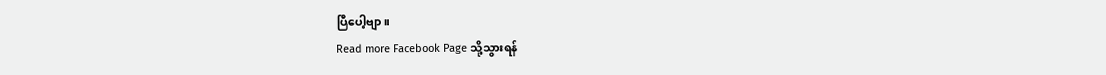ပြီပေါ့ဗျာ။
Read more Facebook Page သို့သွားရန်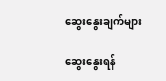ဆွေးနွေးချက်များ

ဆွေးနွေးရန်